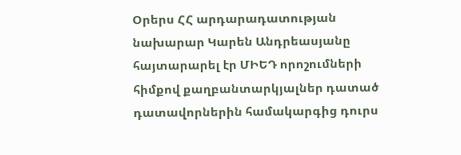Օրերս ՀՀ արդարադատության նախարար Կարեն Անդրեասյանը հայտարարել էր ՄԻԵԴ որոշումների հիմքով քաղբանտարկյալներ դատած դատավորներին համակարգից դուրս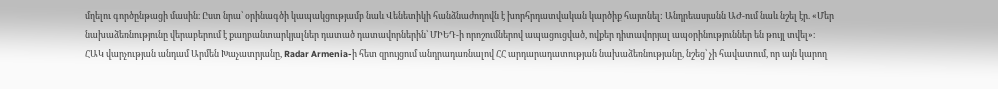մղելու գործընթացի մասին։ Ըստ նրա՝ օրինագծի կապակցությամբ նաև Վենետիկի հանձնաժողովն է խորհրդատվական կարծիք հայտնել: Անդրեասյանն ԱԺ-ում նաև նշել էր. «Մեր նախաձեռնությունը վերաբերում է քաղբանտարկյալներ դատած դատավորներին՝ ՄԻԵԴ-ի որոշումներով ապացուցված, ովքեր դիտավորյալ ապօրինություններ են թույլ տվել»։
ՀԱԿ վարչության անդամ Արմեն Խաչատրյանը, Radar Armenia-ի հետ զրույցում անդրադառնալով ՀՀ արդարադատության նախաձեռնությանը, նշեց՝ չի հավատում, որ այն կարող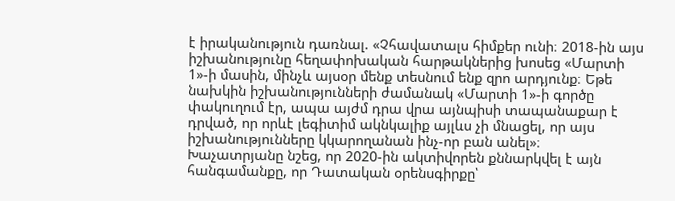է իրականություն դառնալ. «Չհավատալս հիմքեր ունի։ 2018-ին այս իշխանությունը հեղափոխական հարթակներից խոսեց «Մարտի 1»-ի մասին, մինչև այսօր մենք տեսնում ենք զրո արդյունք։ Եթե նախկին իշխանությունների ժամանակ «Մարտի 1»-ի գործը փակուղում էր, ապա այժմ դրա վրա այնպիսի տապանաքար է դրված, որ որևէ լեգիտիմ ակնկալիք այլևս չի մնացել, որ այս իշխանությունները կկարողանան ինչ-որ բան անել»։
Խաչատրյանը նշեց, որ 2020-ին ակտիվորեն քննարկվել է այն հանգամանքը, որ Դատական օրենսգիրքը՝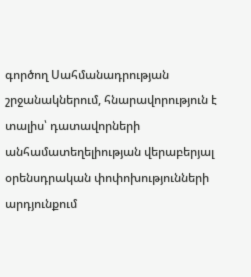գործող Սահմանադրության շրջանակներում, հնարավորություն է տալիս՝ դատավորների անհամատեղելիության վերաբերյալ օրենսդրական փոփոխությունների արդյունքում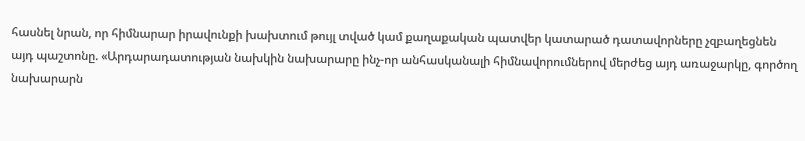հասնել նրան, որ հիմնարար իրավունքի խախտում թույլ տված կամ քաղաքական պատվեր կատարած դատավորները չզբաղեցնեն այդ պաշտոնը. «Արդարադատության նախկին նախարարը ինչ-որ անհասկանալի հիմնավորումներով մերժեց այդ առաջարկը, գործող նախարարն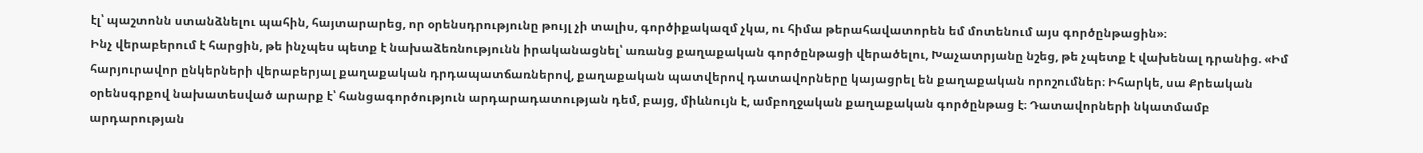էլ՝ պաշտոնն ստանձնելու պահին, հայտարարեց, որ օրենսդրությունը թույլ չի տալիս, գործիքակազմ չկա, ու հիմա թերահավատորեն եմ մոտենում այս գործընթացին»։
Ինչ վերաբերում է հարցին, թե ինչպես պետք է նախաձեռնությունն իրականացնել՝ առանց քաղաքական գործընթացի վերածելու, Խաչատրյանը նշեց, թե չպետք է վախենալ դրանից. «Իմ հարյուրավոր ընկերների վերաբերյալ քաղաքական դրդապատճառներով, քաղաքական պատվերով դատավորները կայացրել են քաղաքական որոշումներ։ Իհարկե, սա Քրեական օրենսգրքով նախատեսված արարք է՝ հանցագործություն արդարադատության դեմ, բայց, միևնույն է, ամբողջական քաղաքական գործընթաց է։ Դատավորների նկատմամբ արդարության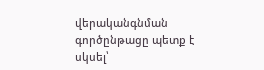վերականգնման գործընթացը պետք է սկսել՝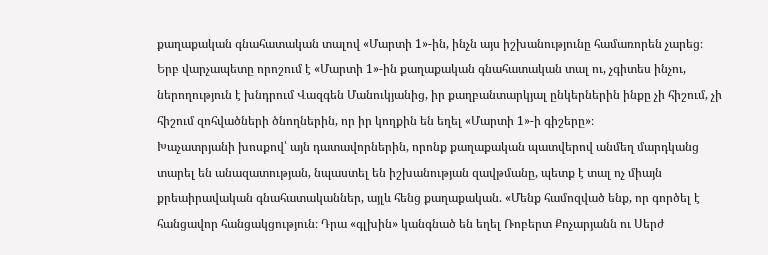քաղաքական գնահատական տալով «Մարտի 1»-ին, ինչն այս իշխանությունը համառորեն չարեց։ Երբ վարչապետը որոշում է «Մարտի 1»-ին քաղաքական գնահատական տալ ու, չգիտես ինչու, ներողություն է խնդրում Վազգեն Մանուկյանից, իր քաղբանտարկյալ ընկերներին ինքը չի հիշում, չի հիշում զոհվածների ծնողներին, որ իր կողքին են եղել «Մարտի 1»-ի գիշերը»։
Խաչատրյանի խոսքով՝ այն դատավորներին, որոնք քաղաքական պատվերով անմեղ մարդկանց տարել են անազատության, նպաստել են իշխանության զավթմանը, պետք է տալ ոչ միայն քրեաիրավական գնահատականներ, այլև հենց քաղաքական. «Մենք համոզված ենք, որ գործել է հանցավոր հանցակցություն։ Դրա «գլխին» կանգնած են եղել Ռոբերտ Քոչարյանն ու Սերժ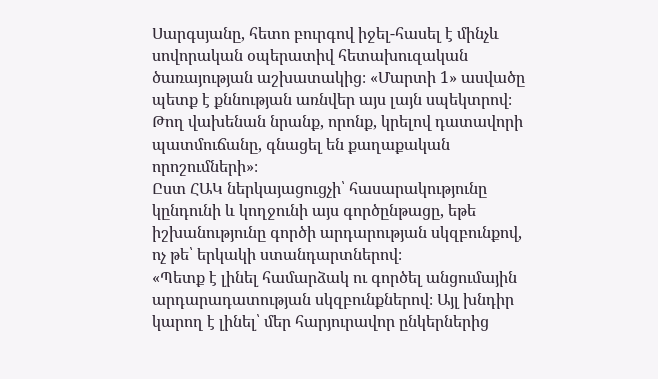Սարգսյանը, հետո բուրգով իջել-հասել է մինչև սովորական օպերատիվ հետախուզական ծառայության աշխատակից։ «Մարտի 1» ասվածը պետք է քննության առնվեր այս լայն սպեկտրով։ Թող վախենան նրանք, որոնք, կրելով դատավորի պատմուճանը, գնացել են քաղաքական որոշումների»։
Ըստ ՀԱԿ ներկայացուցչի՝ հասարակությունը կընդունի և կողջունի այս գործընթացը, եթե իշխանությունը գործի արդարության սկզբունքով, ոչ թե՝ երկակի ստանդարտներով։
«Պետք է լինել համարձակ ու գործել անցումային արդարադատության սկզբունքներով։ Այլ խնդիր կարող է լինել՝ մեր հարյուրավոր ընկերներից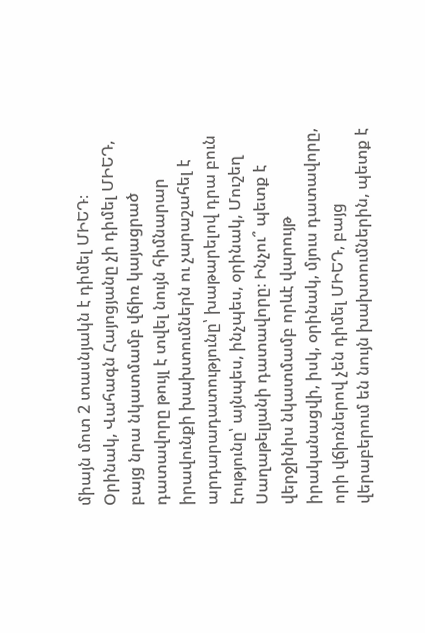միայն մոտ 2 տասնյակն է դիմել ՄԻԵԴ։ Օրինակ, Վահագն Հայոցյանը չի դիմել ՄԻԵԴ, բայց նրա նկատմամբ վճիռ կայացրած դատավորը թույլ է տվել նույն հիմնարար իրավունքի խախտումներն ու չարաշահել է արդարադատությունը՝ խաթարելով դրա բուն էությունը՝ այնպես, ինչպես, օրինակ, Մուշեղ Սաղաթելյանի դատավորը։ Ինչու՞ պետք է վերջինիս նկատմամբ որևէ վարույթ իրականացվի, իսկ, օրինակ, մյուս դատավորը, որի վճիռներով չեն դիմել ՄԻԵԴ, բայց վերաբերում են նույն խախտումներին, պետք է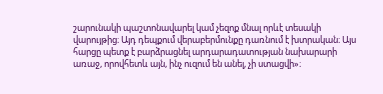շարունակի պաշտոնավարել կամ չեզոք մնալ որևէ տեսակի վարույթից։ Այդ դեպքում վերաբերմունքը դառնում է խտրական։ Այս հարցը պետք է բարձրացնել արդարադատության նախարարի առաջ, որովհետև այն, ինչ ուզում են անել, չի ստացվի»։